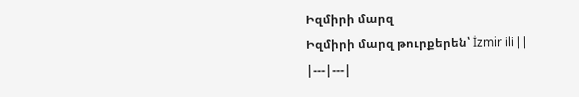Իզմիրի մարզ
Իզմիրի մարզ թուրքերեն՝ İzmir ili | |
|---|---|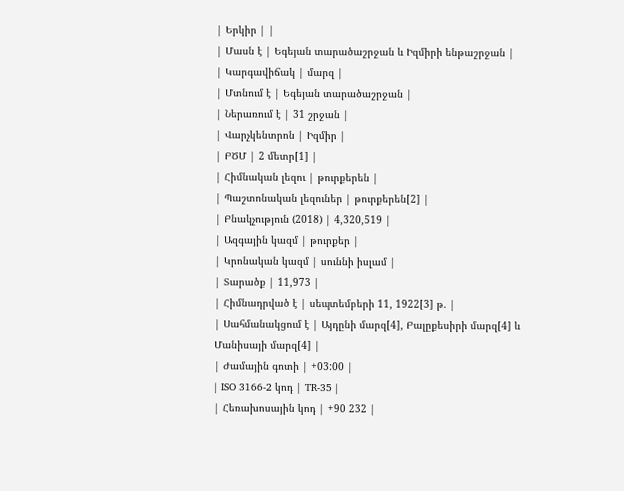| Երկիր | |
| Մասն է | Եգեյան տարածաշրջան և Իզմիրի ենթաշրջան |
| Կարգավիճակ | մարզ |
| Մտնում է | Եգեյան տարածաշրջան |
| Ներառում է | 31 շրջան |
| Վարչկենտրոն | Իզմիր |
| ԲԾՄ | 2 մետր[1] |
| Հիմնական լեզու | թուրքերեն |
| Պաշտոնական լեզուներ | թուրքերեն[2] |
| Բնակչություն (2018) | 4,320,519 |
| Ազգային կազմ | թուրքեր |
| Կրոնական կազմ | սուննի իսլամ |
| Տարածք | 11,973 |
| Հիմնադրված է | սեպտեմբերի 11, 1922[3] թ. |
| Սահմանակցում է | Այդընի մարզ[4], Բալըքեսիրի մարզ[4] և Մանիսայի մարզ[4] |
| Ժամային գոտի | +03:00 |
| ISO 3166-2 կոդ | TR-35 |
| Հեռախոսային կոդ | +90 232 |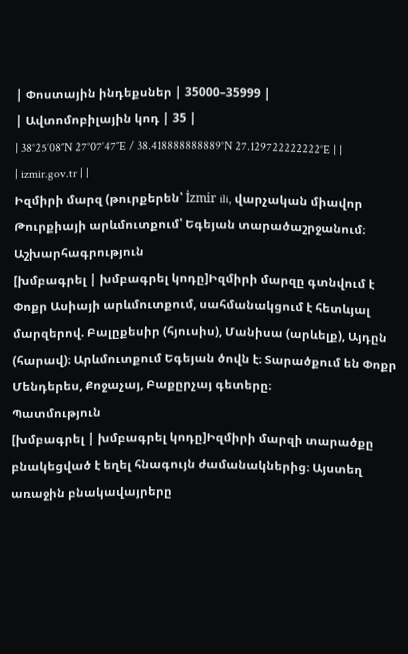| Փոստային ինդեքսներ | 35000–35999 |
| Ավտոմոբիլային կոդ | 35 |
| 38°25′08″N 27°07′47″E / 38.418888888889°N 27.129722222222°E | |
| izmir.gov.tr | |
Իզմիրի մարզ (թուրքերեն՝ İzmir ili, վարչական միավոր Թուրքիայի արևմուտքում՝ Եգեյան տարածաշրջանում։
Աշխարհագրություն
[խմբագրել | խմբագրել կոդը]Իզմիրի մարզը գտնվում է Փոքր Ասիայի արևմուտքում, սահմանակցում է հետևյալ մարզերով. Բալըքեսիր (հյուսիս), Մանիսա (արևելք), Այդըն (հարավ)։ Արևմուտքում Եգեյան ծովն է։ Տարածքում են Փոքր Մենդերես, Քոջաչայ, Բաքըրչայ գետերը։
Պատմություն
[խմբագրել | խմբագրել կոդը]Իզմիրի մարզի տարածքը բնակեցված է եղել հնագույն ժամանակներից։ Այստեղ առաջին բնակավայրերը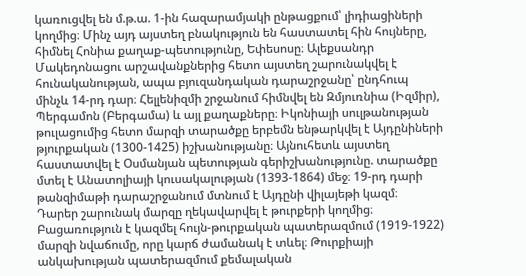կառուցվել են մ.թ.ա. 1-ին հազարամյակի ընթացքում՝ լիդիացիների կողմից։ Մինչ այդ այստեղ բնակություն են հաստատել հին հույները, հիմնել Հոնիա քաղաք-պետությունը, Եփեսոսը։ Ալեքսանդր Մակեդոնացու արշավանքներից հետո այստեղ շարունակվել է հունականության, ապա բյուզանդական դարաշրջանը՝ ընդհուպ մինչև 14-րդ դար։ Հելլենիզմի շրջանում հիմնվել են Զմյուռնիա (Իզմիր), Պերգամոն (Բերգամա) և այլ քաղաքները։ Իկոնիայի սուլթանության թուլացումից հետո մարզի տարածքը երբեմն ենթարկվել է Այդընիների թյուրքական (1300-1425) իշխանությանը։ Այնուհետև այստեղ հաստատվել է Օսմանյան պետության գերիշխանությունը. տարածքը մտել է Անատոլիայի կուսակալության (1393-1864) մեջ։ 19-րդ դարի թանզիմաթի դարաշրջանում մտնում է Այդընի վիլայեթի կազմ։
Դարեր շարունակ մարզը ղեկավարվել է թուրքերի կողմից։ Բացառություն է կազմել հույն-թուրքական պատերազմում (1919-1922) մարզի նվաճումը, որը կարճ ժամանակ է տևել։ Թուրքիայի անկախության պատերազմում քեմալական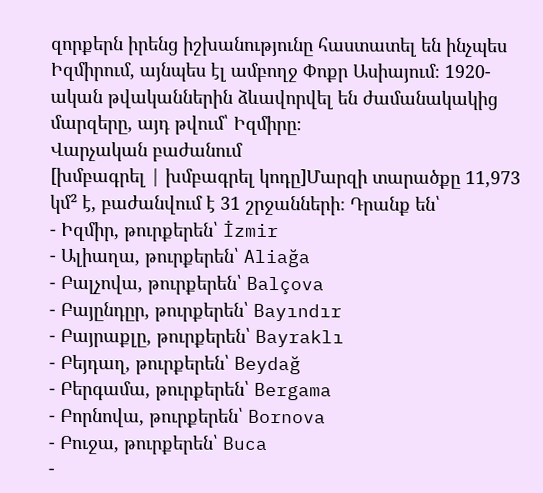զորքերն իրենց իշխանությունը հաստատել են ինչպես Իզմիրում, այնպես էլ ամբողջ Փոքր Ասիայում։ 1920-ական թվականներին ձևավորվել են ժամանակակից մարզերը, այդ թվում՝ Իզմիրը։
Վարչական բաժանում
[խմբագրել | խմբագրել կոդը]Մարզի տարածքը 11,973 կմ² է, բաժանվում է 31 շրջանների։ Դրանք են՝
- Իզմիր, թուրքերեն՝ İzmir
- Ալիաղա, թուրքերեն՝ Aliağa
- Բալչովա, թուրքերեն՝ Balçova
- Բայընդըր, թուրքերեն՝ Bayındır
- Բայրաքլը, թուրքերեն՝ Bayraklı
- Բեյդաղ, թուրքերեն՝ Beydağ
- Բերգամա, թուրքերեն՝ Bergama
- Բորնովա, թուրքերեն՝ Bornova
- Բուջա, թուրքերեն՝ Buca
-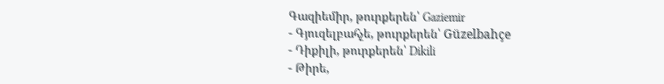Գազիեմիր, թուրքերեն՝ Gaziemir
- Գյուզելբահչե, թուրքերեն՝ Güzelbahçe
- Դիքիլի, թուրքերեն՝ Dikili
- Թիրե,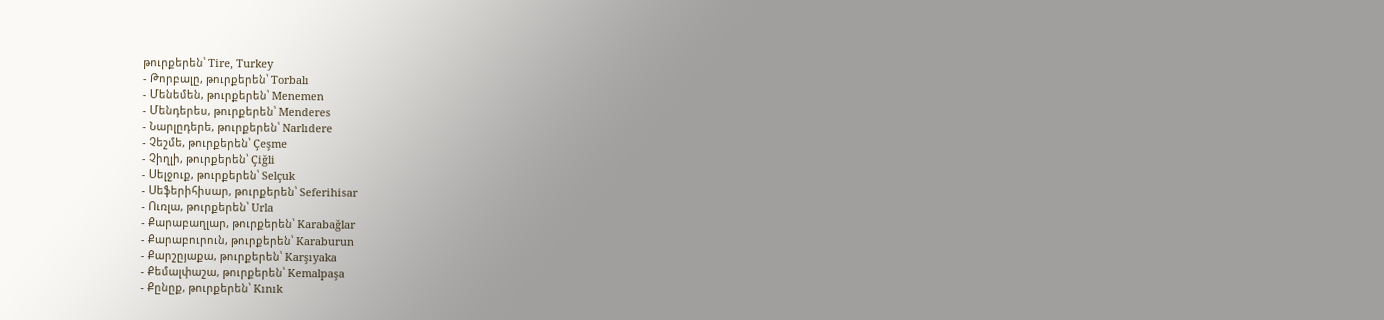թուրքերեն՝ Tire, Turkey
- Թորբալը, թուրքերեն՝ Torbalı
- Մենեմեն, թուրքերեն՝ Menemen
- Մենդերես, թուրքերեն՝ Menderes
- Նարլըդերե, թուրքերեն՝ Narlıdere
- Չեշմե, թուրքերեն՝ Çeşme
- Չիղլի, թուրքերեն՝ Çiğli
- Սելջուք, թուրքերեն՝ Selçuk
- Սեֆերիհիսար, թուրքերեն՝ Seferihisar
- Ուռլա, թուրքերեն՝ Urla
- Քարաբաղլար, թուրքերեն՝ Karabağlar
- Քարաբուրուն, թուրքերեն՝ Karaburun
- Քարշըյաքա, թուրքերեն՝ Karşıyaka
- Քեմալփաշա, թուրքերեն՝ Kemalpaşa
- Քընըք, թուրքերեն՝ Kınık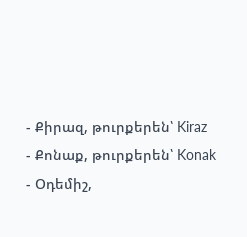- Քիրազ, թուրքերեն՝ Kiraz
- Քոնաք, թուրքերեն՝ Konak
- Օդեմիշ,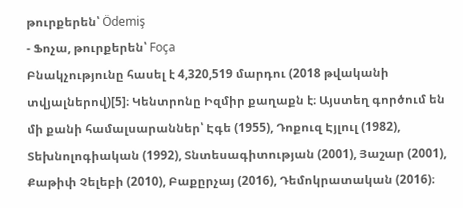թուրքերեն՝ Ödemiş
- Ֆոչա, թուրքերեն՝ Foça
Բնակչությունը հասել է 4,320,519 մարդու (2018 թվականի տվյալներով)[5]։ Կենտրոնը Իզմիր քաղաքն է։ Այստեղ գործում են մի քանի համալսարաններ՝ Էգե (1955), Դոքուզ Էյլուլ (1982), Տեխնոլոգիական (1992), Տնտեսագիտության (2001), Յաշար (2001), Քաթիփ Չելեբի (2010), Բաքըրչայ (2016), Դեմոկրատական (2016)։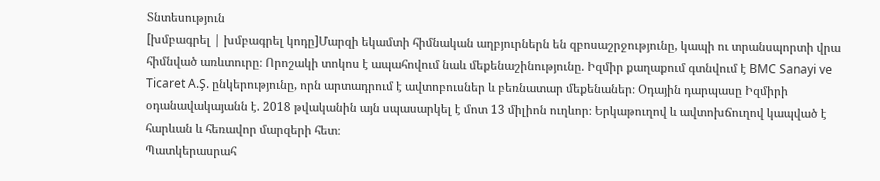Տնտեսություն
[խմբագրել | խմբագրել կոդը]Մարզի եկամտի հիմնական աղբյուրներն են զբոսաշրջությունը, կապի ու տրանսպորտի վրա հիմնված առևտուրը։ Որոշակի տոկոս է ապահովում նաև մեքենաշինությունը. Իզմիր քաղաքում գտնվում է BMC Sanayi ve Ticaret A.Ş. ընկերությունը, որն արտադրում է ավտոբուսներ և բեռնատար մեքենաներ։ Օդային դարպասը Իզմիրի օդանավակայանն է. 2018 թվականին այն սպասարկել է մոտ 13 միլիոն ուղևոր։ Երկաթուղով և ավտոխճուղով կապված է հարևան և հեռավոր մարզերի հետ։
Պատկերասրահ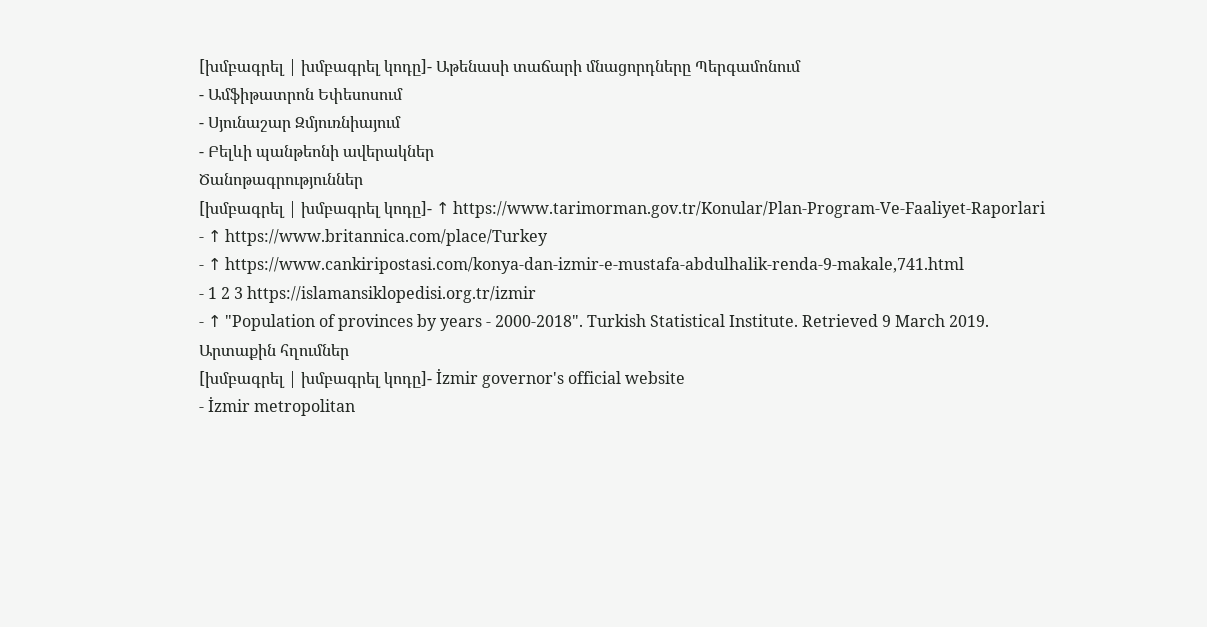[խմբագրել | խմբագրել կոդը]- Աթենասի տաճարի մնացորդները Պերգամոնում
- Ամֆիթատրոն Եփեսոսում
- Սյունաշար Զմյուռնիայում
- Բելևի պանթեոնի ավերակներ
Ծանոթագրություններ
[խմբագրել | խմբագրել կոդը]- ↑ https://www.tarimorman.gov.tr/Konular/Plan-Program-Ve-Faaliyet-Raporlari
- ↑ https://www.britannica.com/place/Turkey
- ↑ https://www.cankiripostasi.com/konya-dan-izmir-e-mustafa-abdulhalik-renda-9-makale,741.html
- 1 2 3 https://islamansiklopedisi.org.tr/izmir
- ↑ "Population of provinces by years - 2000-2018". Turkish Statistical Institute. Retrieved 9 March 2019.
Արտաքին հղումներ
[խմբագրել | խմբագրել կոդը]- İzmir governor's official website
- İzmir metropolitan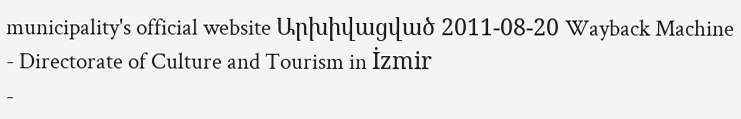municipality's official website Արխիվացված 2011-08-20 Wayback Machine
- Directorate of Culture and Tourism in İzmir
-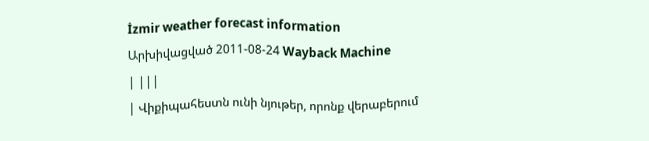İzmir weather forecast information Արխիվացված 2011-08-24 Wayback Machine
| |||
| Վիքիպահեստն ունի նյութեր, որոնք վերաբերում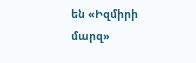են «Իզմիրի մարզ»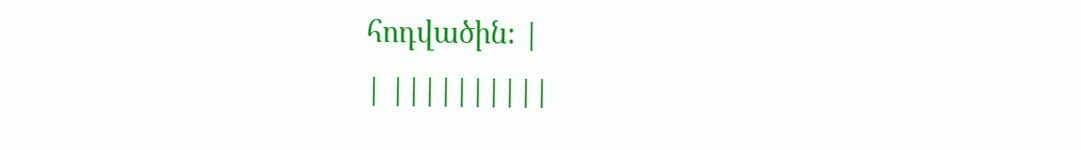հոդվածին։ |
| ||||||||||